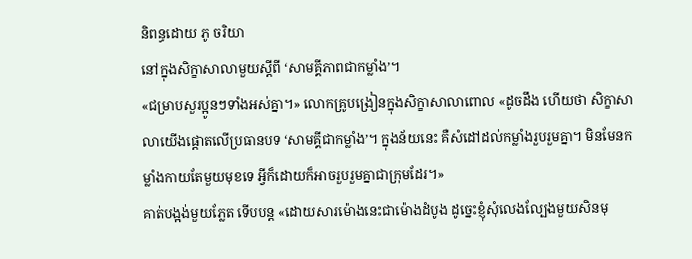និពន្ធដោយ ភូ ចរិយា
នៅក្នុងសិក្ខាសាលាមួយស្តីពី ‘សាមគ្គីភាពជាកម្លាំង’។
«ជម្រាបសួរប្អូនៗទាំងអស់គ្នា។» លោកគ្រូបង្រៀនក្នុងសិក្ខាសាលាពោល «ដូចដឹង ហើយថា សិក្ខាសាលាយើងផ្តោតលើប្រធានបទ ‘សាមគ្គីជាកម្លាំង’។ ក្នុងន័យនេះ គឺសំដៅដល់កម្លាំងរួបរួមគ្នា។ មិនមែនកម្លាំងកាយតែមួយមុខទេ អ្វីក៏ដោយក៏អាចរួបរួមគ្នាជាក្រុមដែរ។»
គាត់បង្អង់មួយភ្លែត ទើបបន្ត «ដោយសារម៉ោងនេះជាម៉ោងដំបូង ដូច្នេះខ្ញុំសុំលេងល្បែងមួយសិនមុ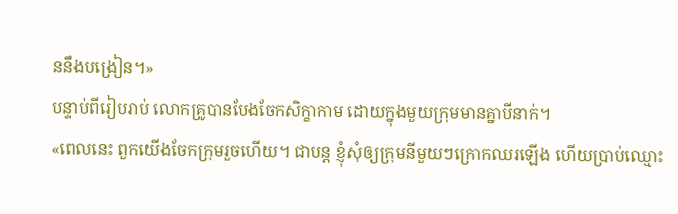ននឹងបង្រៀន។»
បន្ទាប់ពីរៀបរាប់ លោកគ្រូបានបែងចែកសិក្ខាកាម ដោយក្នុងមួយក្រុមមានគ្នាបីនាក់។
«ពេលនេះ ពួកយើងចែកក្រុមរួចហើយ។ ជាបន្ត ខ្ញុំសុំឲ្យក្រុមនីមួយៗក្រោកឈរឡើង ហើយប្រាប់ឈ្មោះ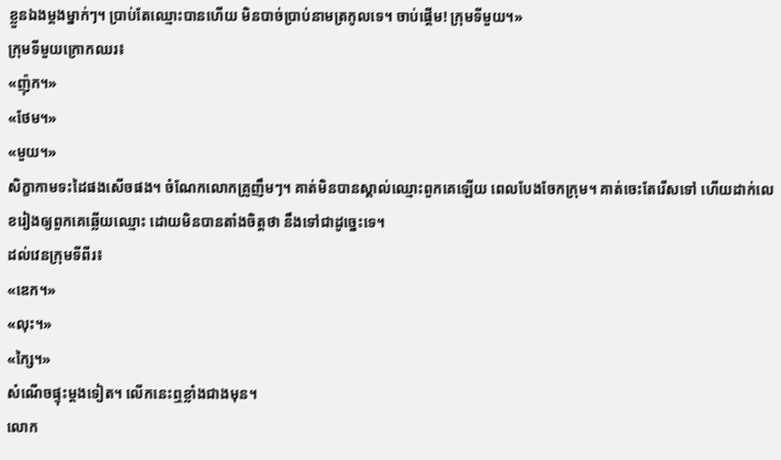ខ្លួនឯងម្តងម្នាក់ៗ។ ប្រាប់តែឈ្មោះបានហើយ មិនបាច់ប្រាប់នាមត្រកូលទេ។ ចាប់ផ្តើម! ក្រុមទីមួយ។»
ក្រុមទីមួយក្រោកឈរ៖
«ញ៉ុក។»
«ថែម។»
«មួយ។»
សិក្ខាកាមទះដៃផងសើចផង។ ចំណែកលោកគ្រូញឹមៗ។ គាត់មិនបានស្គាល់ឈ្មោះពួកគេឡើយ ពេលបែងចែកក្រុម។ គាត់ចេះតែរើសទៅ ហើយដាក់លេខរៀងឲ្យពួកគេឆ្លើយឈ្មោះ ដោយមិនបានតាំងចិត្តថា នឹងទៅជាដូច្នេះទេ។
ដល់វេនក្រុមទីពីរ៖
«ឌេក។»
«លុះ។»
«ក្សៃ។»
សំណើចផ្ទុះម្តងទៀត។ លើកនេះឮខ្លាំងជាងមុន។
លោក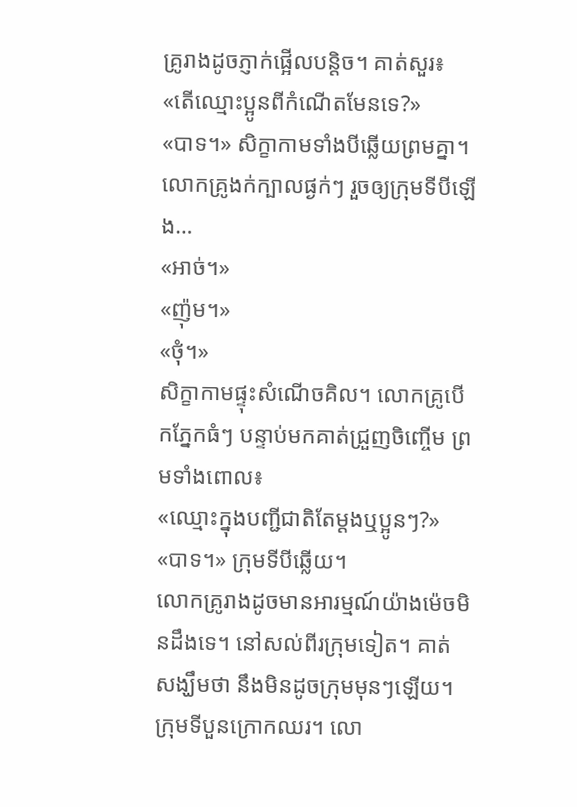គ្រូរាងដូចភ្ញាក់ផ្អើលបន្តិច។ គាត់សួរ៖
«តើឈ្មោះប្អូនពីកំណើតមែនទេ?»
«បាទ។» សិក្ខាកាមទាំងបីឆ្លើយព្រមគ្នា។
លោកគ្រូងក់ក្បាលផ្ងក់ៗ រួចឲ្យក្រុមទីបីឡើង…
«អាច់។»
«ញ៉ុម។»
«ថុំ។»
សិក្ខាកាមផ្ទុះសំណើចគិល។ លោកគ្រូបើកភ្នែកធំៗ បន្ទាប់មកគាត់ជ្រួញចិញ្ចើម ព្រមទាំងពោល៖
«ឈ្មោះក្នុងបញ្ជីជាតិតែម្តងឬប្អូនៗ?»
«បាទ។» ក្រុមទីបីឆ្លើយ។
លោកគ្រូរាងដូចមានអារម្មណ៍យ៉ាងម៉េចមិនដឹងទេ។ នៅសល់ពីរក្រុមទៀត។ គាត់សង្ឃឹមថា នឹងមិនដូចក្រុមមុនៗឡើយ។
ក្រុមទីបួនក្រោកឈរ។ លោ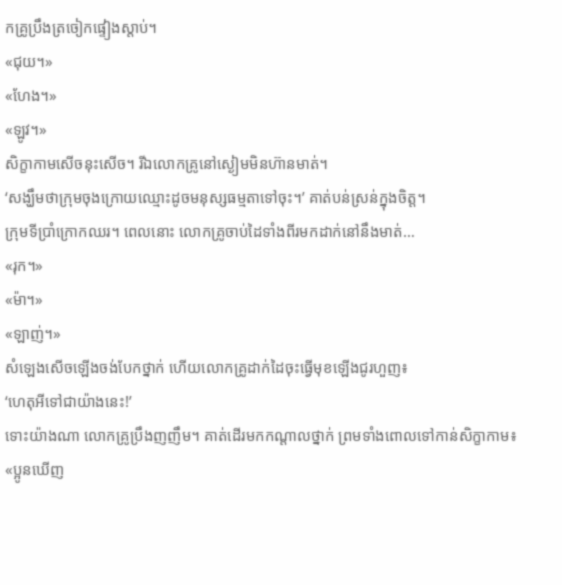កគ្រូប្រឹងត្រចៀកផ្ទៀងស្តាប់។
«ជុយ។»
«ហែង។»
«ឡូវ។»
សិក្ខាកាមសើចនុះសើច។ រីឯលោកគ្រូនៅស្ងៀមមិនហ៊ានមាត់។
‘សង្ឃឹមថាក្រុមចុងក្រោយឈ្មោះដូចមនុស្សធម្មតាទៅចុះ។’ គាត់បន់ស្រន់ក្នុងចិត្ត។
ក្រុមទីប្រាំក្រោកឈរ។ ពេលនោះ លោកគ្រូចាប់ដៃទាំងពីរមកដាក់នៅនឹងមាត់…
«រុក។»
«ម៉ា។»
«ឡាញ់។»
សំឡេងសើចឡើងចង់បែកថ្នាក់ ហើយលោកគ្រូដាក់ដៃចុះធ្វើមុខឡើងជូរហួញ៖
‘ហេតុអីទៅជាយ៉ាងនេះ!’
ទោះយ៉ាងណា លោកគ្រូប្រឹងញញឹម។ គាត់ដើរមកកណ្តាលថ្នាក់ ព្រមទាំងពោលទៅកាន់សិក្ខាកាម៖
«ប្អូនឃើញ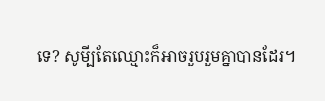ទេ? សូមី្បតែឈ្មោះក៏អាចរួបរួមគ្នាបានដែរ។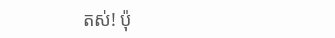តស់! ប៉ុ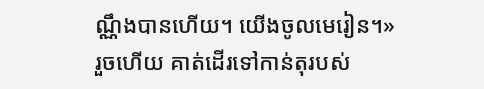ណ្ណឹងបានហើយ។ យើងចូលមេរៀន។»
រួចហើយ គាត់ដើរទៅកាន់តុរបស់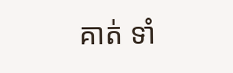គាត់ ទាំ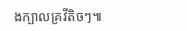ងក្បាលគ្រវីតិចៗ៕